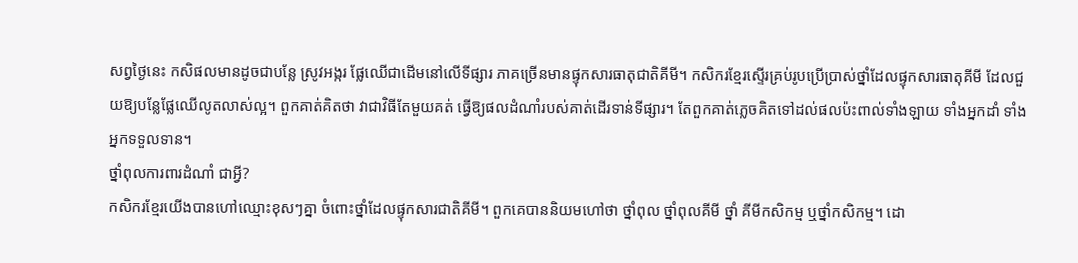សព្វថ្ងៃនេះ កសិផលមានដូចជាបន្លែ ស្រូវអង្ករ ផ្លែឈើជាដើមនៅលើទីផ្សារ ភាគច្រើនមានផ្ទុកសារធាតុជាតិគីមី។ កសិករខ្មែរស្ទើរគ្រប់រូបប្រើប្រាស់ថ្នាំដែលផ្ទុកសារធាតុគីមី ដែលជួយឱ្យបន្លែផ្លែឈើលូតលាស់ល្អ។ ពួកគាត់គិតថា វាជាវិធីតែមួយគត់ ធ្វើឱ្យផលដំណាំរបស់គាត់ដើរទាន់ទីផ្សារ។ តែពួកគាត់ភ្លេចគិតទៅដល់ផលប៉ះពាល់ទាំងឡាយ ទាំងអ្នកដាំ ទាំងអ្នកទទួលទាន។
ថ្នាំពុលការពារដំណាំ ជាអ្វី?
កសិករខ្មែរយើងបានហៅឈ្មោះខុសៗគ្នា ចំពោះថ្នាំដែលផ្ទុកសារជាតិគីមី។ ពួកគេបាននិយមហៅថា ថ្នាំពុល ថ្នាំពុលគីមី ថ្នាំ គីមីកសិកម្ម ឬថ្នាំកសិកម្ម។ ដោ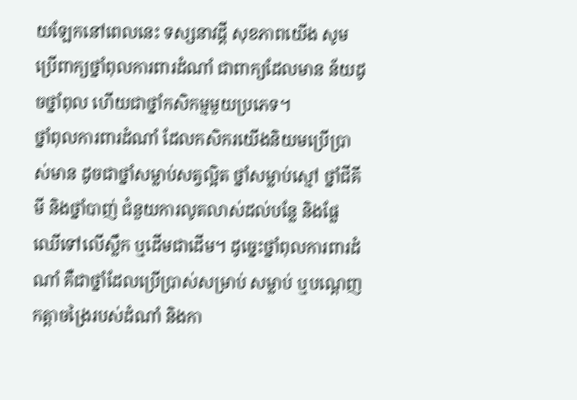យឡែកនៅពេលនេះ ទស្សនាវដ្ដី សុខភាពយើង សូមប្រើពាក្យថ្នាំពុលការពារដំណាំ ជាពាក្យដែលមាន ន័យដូចថ្នាំពុល ហើយជាថ្នាំកសិកម្មមួយប្រភេទ។
ថ្នាំពុលការពារដំណាំ ដែលកសិករយើងនិយមប្រើប្រាស់មាន ដូចជាថ្នាំសម្លាប់សត្វល្អិត ថ្នាំសម្លាប់ស្មៅ ថ្នាំជីគីមី និងថ្នាំបាញ់ ជំនួយការលូតលាស់ដល់បន្លែ និងផ្លែឈើទៅលើស្លឹក ឬដើមជាដើម។ ដូច្នេះថ្នាំពុលការពារដំណាំ គឺជាថ្នាំដែលប្រើប្រាស់សម្រាប់ សម្លាប់ ឬបណ្ដេញកត្ដាចង្រៃរបស់ដំណាំ និងកា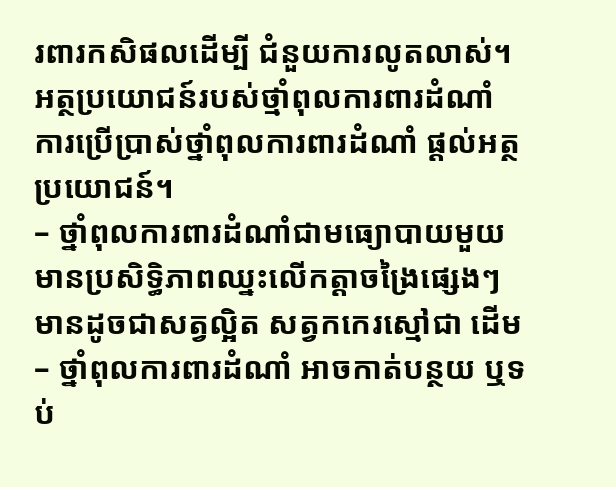រពារកសិផលដើម្បី ជំនួយការលូតលាស់។
អត្ថប្រយោជន៍របស់ថ្មាំពុលការពារដំណាំ
ការប្រើប្រាស់ថ្នាំពុលការពារដំណាំ ផ្ដល់អត្ថប្រយោជន៍។
– ថ្នាំពុលការពារដំណាំជាមធ្យោបាយមួយមានប្រសិទ្ធិភាពឈ្នះលើកត្ដាចង្រៃផ្សេងៗ មានដូចជាសត្វល្អិត សត្វកកេរស្មៅជា ដើម
– ថ្នាំពុលការពារដំណាំ អាចកាត់បន្ថយ ឬទប់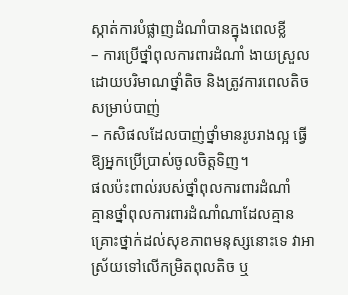ស្កាត់ការបំផ្លាញដំណាំបានក្នុងពេលខ្លី
– ការប្រើថ្នាំពុលការពារដំណាំ ងាយស្រួលដោយបរិមាណថ្នាំតិច និងត្រូវការពេលតិចសម្រាប់បាញ់
– កសិផលដែលបាញ់ថ្នាំមានរូបរាងល្អ ធ្វើឱ្យអ្នកប្រើប្រាស់ចូលចិត្ដទិញ។
ផលប៉ះពាល់របស់ថ្នាំពុលការពារដំណាំ
គ្មានថ្នាំពុលការពារដំណាំណាដែលគ្មានគ្រោះថ្នាក់ដល់សុខភាពមនុស្សនោះទេ វាអាស្រ័យទៅលើកម្រិតពុលតិច ឬ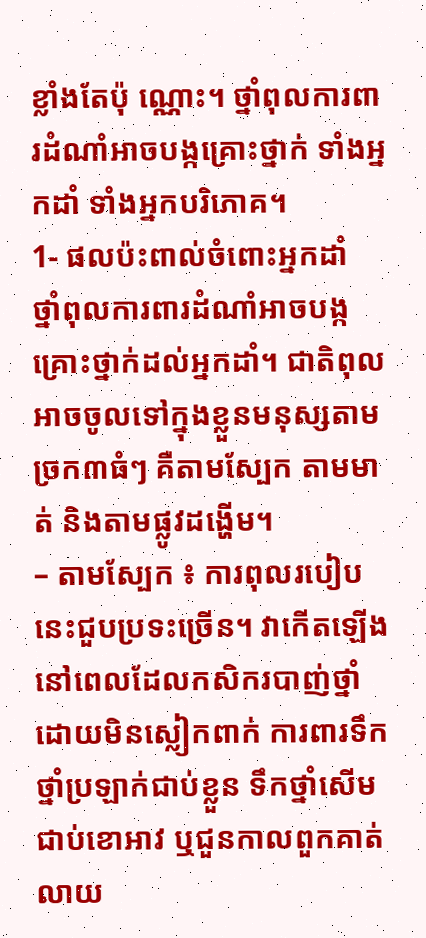ខ្លាំងតែប៉ុ ណ្ណោះ។ ថ្នាំពុលការពារដំណាំអាចបង្កគ្រោះថ្នាក់ ទាំងអ្នកដាំ ទាំងអ្នកបរិភោគ។
1- ផលប៉ះពាល់ចំពោះអ្នកដាំ
ថ្នាំពុលការពារដំណាំអាចបង្កគ្រោះថ្នាក់ដល់អ្នកដាំ។ ជាតិពុលអាចចូលទៅក្នុងខ្លួនមនុស្សតាមច្រក៣ធំៗ គឺតាមស្បែក តាមមាត់ និងតាមផ្លូវដង្ហើម។
– តាមស្បែក ៖ ការពុលរបៀបនេះជួបប្រទះច្រើន។ វាកើតឡើងនៅពេលដែលកសិករបាញ់ថ្នាំ ដោយមិនស្លៀកពាក់ ការពារទឹកថ្នាំប្រឡាក់ជាប់ខ្លួន ទឹកថ្នាំសើមជាប់ខោអាវ ឬជួនកាលពួកគាត់លាយ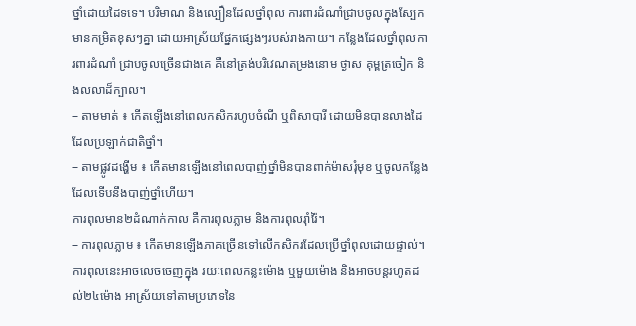ថ្នាំដោយដៃទទេ។ បរិមាណ និងល្បឿនដែលថ្នាំពុល ការពារដំណាំជ្រាបចូលក្នុងស្បែក មានកម្រិតខុសៗគ្នា ដោយអាស្រ័យផ្នែកផ្សេងៗរបស់រាងកាយ។ កន្លែងដែលថ្នាំពុលការពារដំណាំ ជ្រាបចូលច្រើនជាងគេ គឺនៅត្រង់បរិវេណតម្រងនោម ថ្ងាស គុម្ពត្រចៀក និងលលាដ៏ក្បាល។
– តាមមាត់ ៖ កើតឡើងនៅពេលកសិករហូបចំណី ឬពិសាបារី ដោយមិនបានលាងដៃដែលប្រឡាក់ជាតិថ្នាំ។
– តាមផ្លូវដង្ហើម ៖ កើតមានឡើងនៅពេលបាញ់ថ្នាំមិនបានពាក់ម៉ាសរុំមុខ ឬចូលកន្លែងដែលទើបនឹងបាញ់ថ្នាំហើយ។
ការពុលមាន២ដំណាក់កាល គឺការពុលភ្លាម និងការពុលរ៉ាំរ៉ៃ។
– ការពុលភ្លាម ៖ កើតមានឡើងភាគច្រើនទៅលើកសិករដែលប្រើថ្នាំពុលដោយផ្ទាល់។ ការពុលនេះអាចលេចចេញក្នុង រយៈពេលកន្លះម៉ោង ឬមួយម៉ោង និងអាចបន្ដរហូតដល់២៤ម៉ោង អាស្រ័យទៅតាមប្រភេទនៃ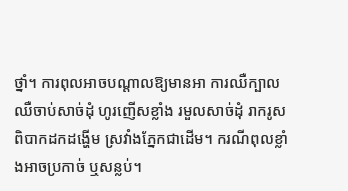ថ្នាំ។ ការពុលអាចបណ្ដាលឱ្យមានអា ការឈឺក្បាល ឈឺចាប់សាច់ដុំ ហូរញើសខ្លាំង រមួលសាច់ដុំ រាករូស ពិបាកដកដង្ហើម ស្រវាំងភ្នែកជាដើម។ ករណីពុលខ្លាំងអាចប្រកាច់ ឬសន្លប់។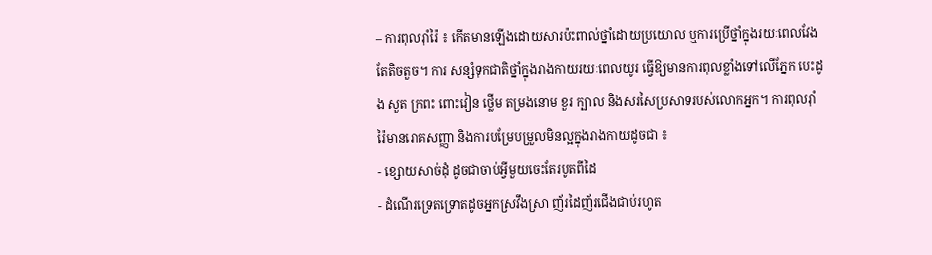– ការពុលរ៉ាំរ៉ៃ ៖ កើតមានឡើងដោយសារប៉ះពាល់ថ្នាំដោយប្រយោល ឬការប្រើថ្នាំក្នុងរយៈពេលវែងតែតិចតួច។ ការ សន្សំទុកជាតិថ្នាំក្នុងរាងកាយរយៈពេលយូរ ធ្វើឱ្យមានការពុលខ្លាំងទៅលើភ្នែក បេះដូង សួត ក្រពះ ពោះវៀន ថ្លើម តម្រងនោម ខួរ ក្បាល និងសរសៃប្រសាទរបស់លោកអ្នក។ ការពុលរ៉ាំរ៉ៃមានរោគសញ្ញា និងការបម្រែបម្រួលមិនល្អក្នុងរាងកាយដូចជា ៖
- ខ្សោយសាច់ដុំ ដូចជាចាប់អ្វីមួយចេះតែរបូតពីដៃ
- ដំណើរទ្រេតទ្រោតដូចអ្នកស្រវឹងស្រា ញ័រដៃញ័រជើងជាប់រហូត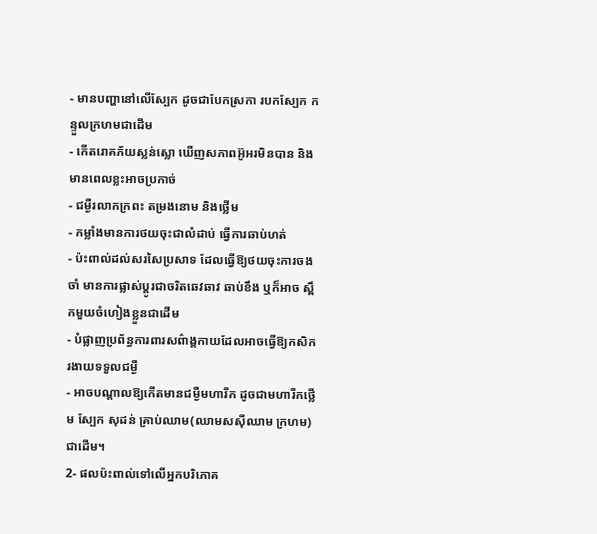- មានបញ្ហានៅលើស្បែក ដូចជាបែកស្រកា របកស្បែក កន្ទួលក្រហមជាដើម
- កើតរោគភ័យស្លន់ស្លោ ឃើញសភាពអ៊ូអរមិនបាន និងមានពេលខ្លះអាចប្រកាច់
- ជម្ងឺរលាកក្រពះ តម្រងនោម និងថ្លើម
- កម្លាំងមានការថយចុះជាលំដាប់ ធ្វើការឆាប់ហត់
- ប៉ះពាល់ដល់សរសៃប្រសាទ ដែលធ្វើឱ្យថយចុះការចងចាំ មានការផ្លាស់ប្ដូរជាចរិតឆេវឆាវ ឆាប់ខឹង ឬក៏អាច ស្ពឹកមួយចំហៀងខ្លួនជាដើម
- បំផ្លាញប្រព័ន្ធការពារសព៌ាង្គកាយដែលអាចធ្វើឱ្យកសិករងាយទទួលជម្ងឺ
- អាចបណ្ដាលឱ្យកើតមានជម្ងឺមហារីក ដូចជាមហារីកថ្លើម ស្បែក សុដន់ គ្រាប់ឈាម(ឈាមសស៊ីឈាម ក្រហម)ជាដើម។
2- ផលប៉ះពាល់ទៅលើអ្នកបរិភោគ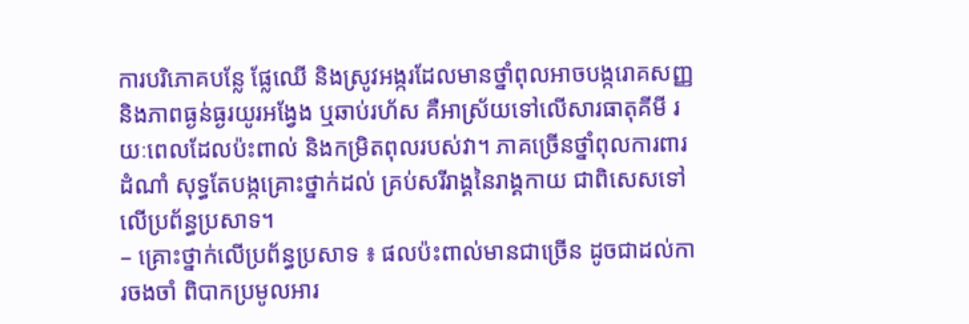ការបរិភោគបន្លែ ផ្លែឈើ និងស្រូវអង្ករដែលមានថ្នាំពុលអាចបង្ករោគសញ្ញ និងភាពធ្ងន់ធ្ងរយូរអង្វែង ឬឆាប់រហ័ស គឺអាស្រ័យទៅលើសារធាតុគីមី រយៈពេលដែលប៉ះពាល់ និងកម្រិតពុលរបស់វា។ ភាគច្រើនថ្នាំពុលការពារដំណាំ សុទ្ធតែបង្កគ្រោះថ្នាក់ដល់ គ្រប់សរីរាង្គនៃរាង្គកាយ ជាពិសេសទៅលើប្រព័ន្ធប្រសាទ។
– គ្រោះថ្នាក់លើប្រព័ន្ធប្រសាទ ៖ ផលប៉ះពាល់មានជាច្រើន ដូចជាដល់ការចងចាំ ពិបាកប្រមូលអារ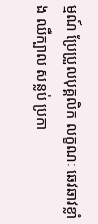ម្មណ៍ ប្រែប្រួលបុគ្គលិក លក្ខណៈ ឆេវឆាវខ្លាំង ឈឺក្បាល សន្លប់ ប្រកា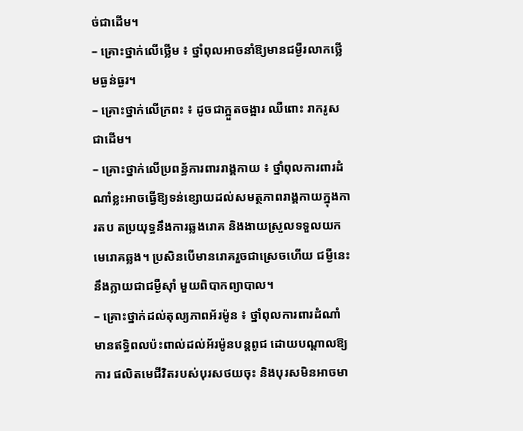ច់ជាដើម។
– គ្រោះថ្នាក់លើថ្លើម ៖ ថ្នាំពុលអាចនាំឱ្យមានជម្ងឺរលាកថ្លើមធ្ងន់ធ្ងរ។
– គ្រោះថ្នាក់លើក្រពះ ៖ ដូចជាក្អួតចង្អារ ឈឺពោះ រាករូសជាដើម។
– គ្រោះថ្នាក់លើប្រពន្ធ័ការពាររាង្គកាយ ៖ ថ្នាំពុលការពារដំណាំខ្លះអាចធ្វើឱ្យទន់ខ្សោយដល់សមត្ថភាពរាង្គកាយក្នុងការតប តប្រយុទ្ធនឹងការឆ្លងរោគ និងងាយស្រួលទទួលយកមេរោគឆ្លង។ ប្រសិនបើមានរោគរួចជាស្រេចហើយ ជម្ងឺនេះនឹងក្លាយជាជម្ងឺស៊ាំ មួយពិបាកព្យាបាល។
– គ្រោះថ្នាក់ដល់តុល្យភាពអ័រម៉ូន ៖ ថ្នាំពុលការពារដំណាំមានឥទ្ធិពលប៉ះពាល់ដល់អ័រម៉ូនបន្ដពូជ ដោយបណ្ដាលឱ្យការ ផលិតមេជីវិតរបស់បុរសថយចុះ និងបុរសមិនអាចមា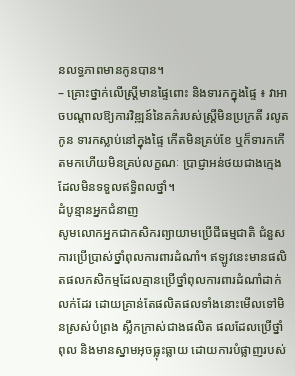នលទ្ធភាពមានកូនបាន។
– គ្រោះថ្នាក់លើស្ដ្រីមានផ្ទៃពោះ និងទារកក្នុងផ្ទៃ ៖ វាអាចបណ្ដាលឱ្យការវិឌ្ឍន៍នៃគភ៌របស់ស្ដ្រីមិនប្រក្រតី រលូតកូន ទារកស្លាប់នៅក្នុងផ្ទៃ កើតមិនគ្រប់ខែ ឬក៏ទារកកើតមកហើយមិនគ្រប់លក្ខណៈ ប្រាជ្ញាអន់ថយជាងក្មេងដែលមិនទទួលឥទ្ធិពលថ្នាំ។
ដំបូន្មានអ្នកជំនាញ
សូមលោកអ្នកជាកសិករព្យាយាមប្រើជីធម្មជាតិ ជំនួសការប្រើប្រាស់ថ្នាំពុលការពារដំណាំ។ ឥឡូវនេះមានផលិតផលកសិកម្មដែលគ្មានប្រើថ្នាំពុលការពារដំណាំដាក់លក់ដែរ ដោយគ្រាន់តែផលិតផលទាំងនោះមើលទៅមិនស្រស់បំព្រង ស្លឹកក្រាស់ជាងផលិត ផលដែលប្រើថ្នាំពុល និងមានស្នាមអុចធ្លុះធ្លាយ ដោយការបំផ្លាញរបស់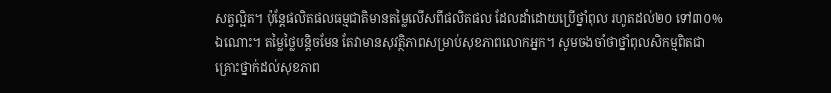សត្វល្អិត។ ប៉ុន្ដែផលិតផលធម្មជាតិមានតម្លៃលើសពីផលិតផល ដែលដាំដោយប្រើថ្នាំពុល រហូតដល់២០ ទៅ៣០%ឯណោះ។ តម្លៃថ្លៃបន្ដិចមែន តែវាមានសុវត្ថិភាពសម្រាប់សុខភាពលោកអ្នក។ សូមចងចាំថាថ្នាំពុលសិកម្មពិតជាគ្រោះថ្នាក់ដល់សុខភាព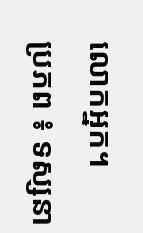លោកអ្នក។
ប្រភព ៖ ទស្សនា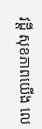វដ្តី សុខភាពយើង លេ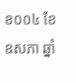ខ០០៤ ខែឧសភា ឆ្នាំ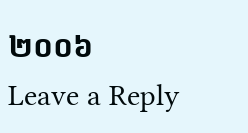២០០៦
Leave a Reply